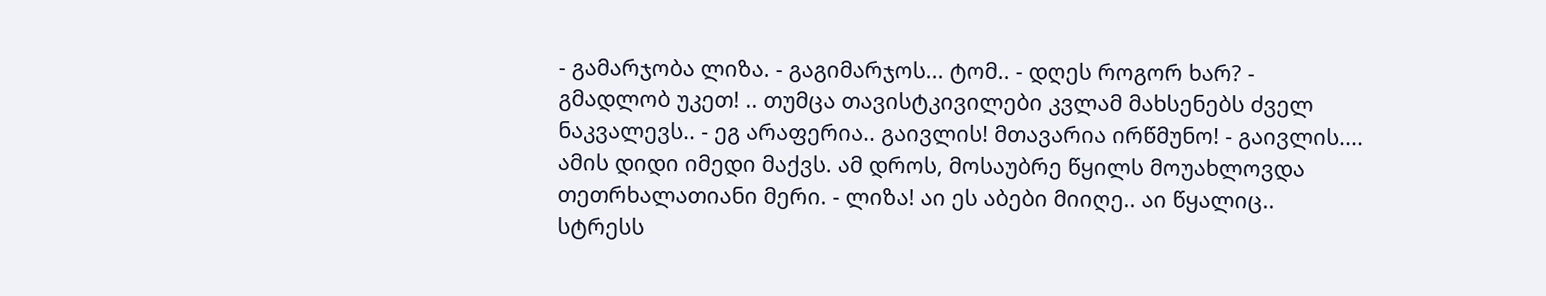- გამარჯობა ლიზა. - გაგიმარჯოს... ტომ.. - დღეს როგორ ხარ? - გმადლობ უკეთ! .. თუმცა თავისტკივილები კვლამ მახსენებს ძველ ნაკვალევს.. - ეგ არაფერია.. გაივლის! მთავარია ირწმუნო! - გაივლის.... ამის დიდი იმედი მაქვს. ამ დროს, მოსაუბრე წყილს მოუახლოვდა თეთრხალათიანი მერი. - ლიზა! აი ეს აბები მიიღე.. აი წყალიც.. სტრესს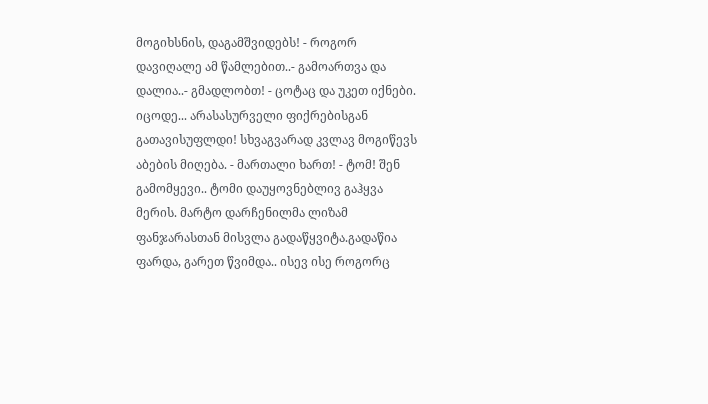მოგიხსნის, დაგამშვიდებს! - როგორ დავიღალე ამ წამლებით..- გამოართვა და დალია..- გმადლობთ! - ცოტაც და უკეთ იქნები. იცოდე... არასასურველი ფიქრებისგან გათავისუფლდი! სხვაგვარად კვლავ მოგიწევს აბების მიღება. - მართალი ხართ! - ტომ! შენ გამომყევი.. ტომი დაუყოვნებლივ გაჰყვა მერის. მარტო დარჩენილმა ლიზამ ფანჯარასთან მისვლა გადაწყვიტა.გადაწია ფარდა, გარეთ წვიმდა.. ისევ ისე როგორც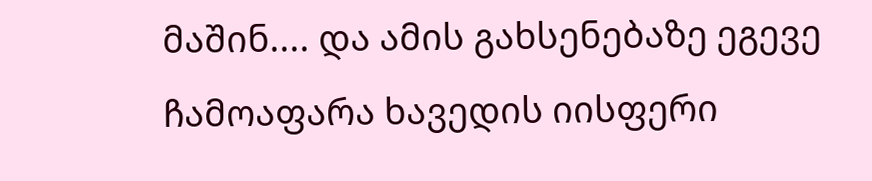მაშინ.... და ამის გახსენებაზე ეგევე ჩამოაფარა ხავედის იისფერი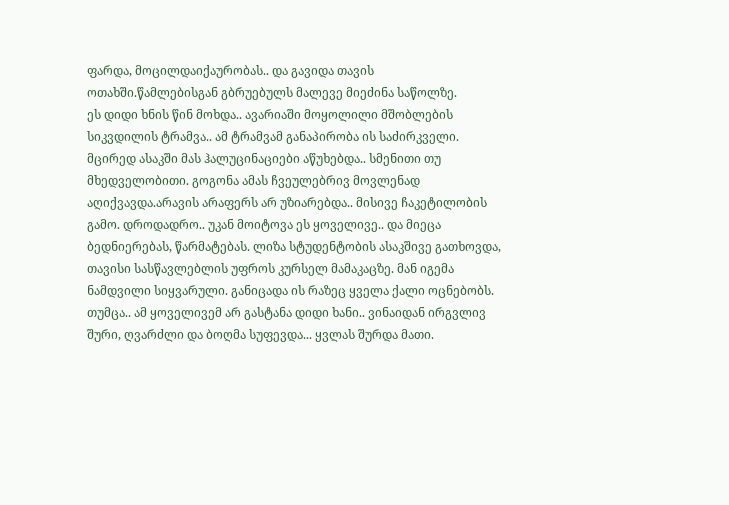ფარდა, მოცილდაიქაურობას.. და გავიდა თავის ოთახში.წამლებისგან გბრუებულს მალევე მიეძინა საწოლზე.
ეს დიდი ხნის წინ მოხდა.. ავარიაში მოყოლილი მშობლების სიკვდილის ტრამვა.. ამ ტრამვამ განაპირობა ის საძირკველი. მცირედ ასაკში მას ჰალუცინაციები აწუხებდა.. სმენითი თუ მხედველობითი. გოგონა ამას ჩვეულებრივ მოვლენად აღიქვავდა.არავის არაფერს არ უზიარებდა.. მისივე ჩაკეტილობის გამო. დროდადრო.. უკან მოიტოვა ეს ყოველივე.. და მიეცა ბედნიერებას, წარმატებას. ლიზა სტუდენტობის ასაკშივე გათხოვდა, თავისი სასწავლებლის უფროს კურსელ მამაკაცზე. მან იგემა ნამდვილი სიყვარული. განიცადა ის რაზეც ყველა ქალი ოცნებობს. თუმცა.. ამ ყოველივემ არ გასტანა დიდი ხანი.. ვინაიდან ირგვლივ შური, ღვარძლი და ბოღმა სუფევდა... ყვლას შურდა მათი.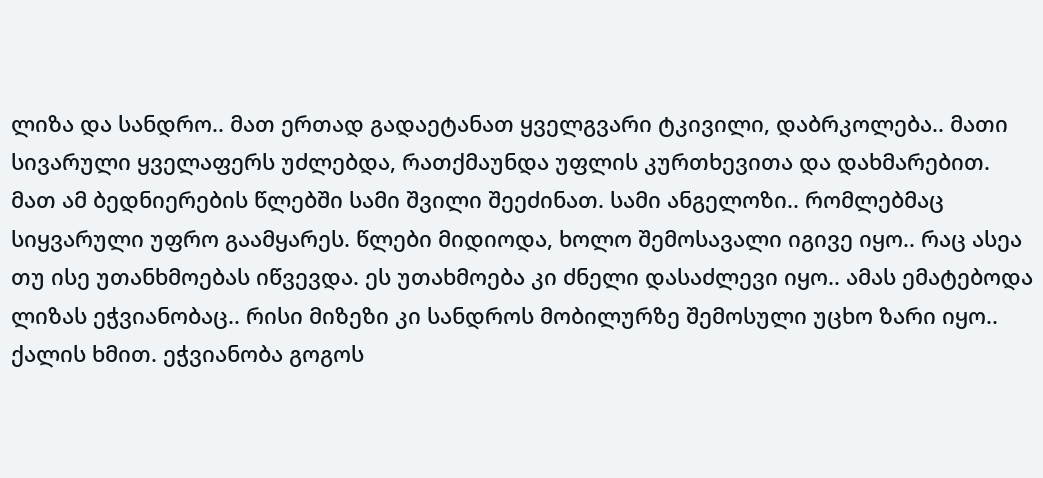ლიზა და სანდრო.. მათ ერთად გადაეტანათ ყველგვარი ტკივილი, დაბრკოლება.. მათი სივარული ყველაფერს უძლებდა, რათქმაუნდა უფლის კურთხევითა და დახმარებით. მათ ამ ბედნიერების წლებში სამი შვილი შეეძინათ. სამი ანგელოზი.. რომლებმაც სიყვარული უფრო გაამყარეს. წლები მიდიოდა, ხოლო შემოსავალი იგივე იყო.. რაც ასეა თუ ისე უთანხმოებას იწვევდა. ეს უთახმოება კი ძნელი დასაძლევი იყო.. ამას ემატებოდა ლიზას ეჭვიანობაც.. რისი მიზეზი კი სანდროს მობილურზე შემოსული უცხო ზარი იყო.. ქალის ხმით. ეჭვიანობა გოგოს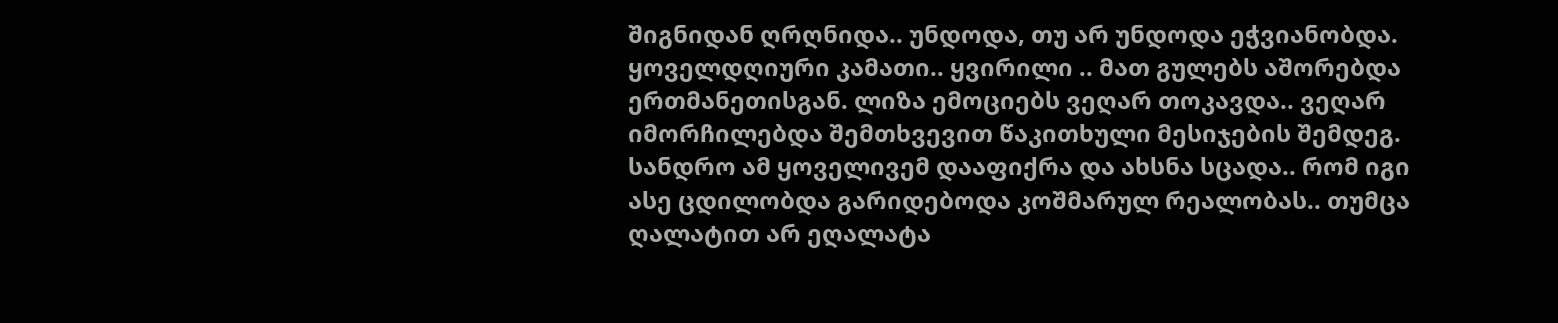შიგნიდან ღრღნიდა.. უნდოდა, თუ არ უნდოდა ეჭვიანობდა. ყოველდღიური კამათი.. ყვირილი .. მათ გულებს აშორებდა ერთმანეთისგან. ლიზა ემოციებს ვეღარ თოკავდა.. ვეღარ იმორჩილებდა შემთხვევით წაკითხული მესიჯების შემდეგ. სანდრო ამ ყოველივემ დააფიქრა და ახსნა სცადა.. რომ იგი ასე ცდილობდა გარიდებოდა კოშმარულ რეალობას.. თუმცა ღალატით არ ეღალატა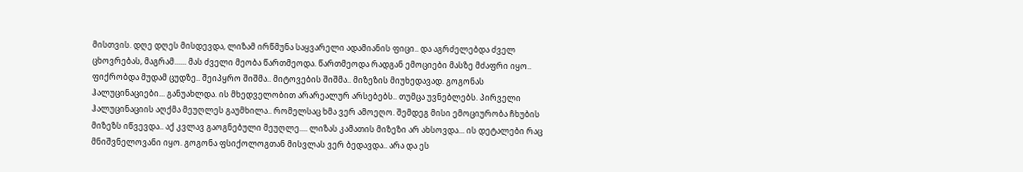მისთვის. დღე დღეს მისდევდა, ლიზამ ირწმუნა საყვარელი ადამიანის ფიცი.. და აგრძელებდა ძველ ცხოვრებას, მაგრამ...... მას ძველი მეობა წართმეოდა. წართმეოდა რადგან ემოციები მასზე მძაფრი იყო.. ფიქრობდა მუდამ ცუდზე.. შეიპყრო შიშმა.. მიტოვების შიშმა.. მიზეზის მიუხედავად. გოგონას ჰალუცინაციები... განუახლდა. ის მხედველობით არარეალურ არსებებს.. თუმცა უვნებლებს. პირველი ჰალუცინაციის აღქმა მეუღლეს გაუმხილა.. რომელსაც ხმა ვერ ამოეღო. შემდეგ მისი ემოციურობა ჩხუბის მიზეზს იწვევდა.. აქ კვლავ გაოგნებული მეუღლე.... ლიზას კამათის მიზეზი არ ახსოვდა... ის დეტალები რაც მნიშვნელოვანი იყო. გოგონა ფსიქოლოგთან მისვლას ვერ ბედავდა.. არა და ეს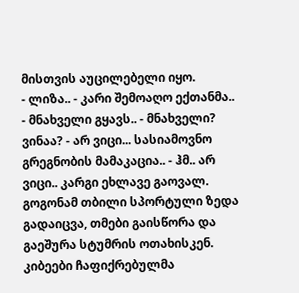მისთვის აუცილებელი იყო.
- ლიზა.. - კარი შემოაღო ექთანმა.. - მნახველი გყავს.. - მნახველი? ვინაა? - არ ვიცი... სასიამოვნო გრეგნობის მამაკაცია.. - ჰმ.. არ ვიცი.. კარგი ეხლავე გაოვალ. გოგონამ თბილი სპორტული ზედა გადაიცვა, თმები გაისწორა და გაეშურა სტუმრის ოთახისკენ. კიბეები ჩაფიქრებულმა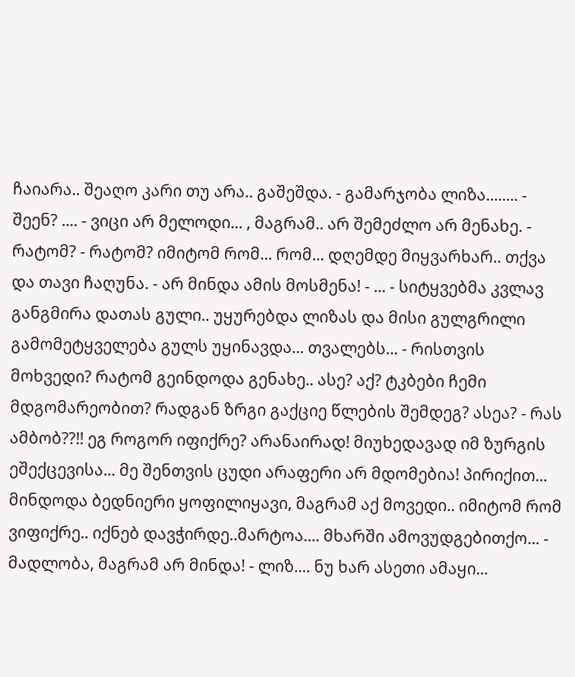ჩაიარა.. შეაღო კარი თუ არა.. გაშეშდა. - გამარჯობა ლიზა........ - შეენ? .... - ვიცი არ მელოდი... , მაგრამ.. არ შემეძლო არ მენახე. - რატომ? - რატომ? იმიტომ რომ... რომ... დღემდე მიყვარხარ.. თქვა და თავი ჩაღუნა. - არ მინდა ამის მოსმენა! - ... - სიტყვებმა კვლავ განგმირა დათას გული.. უყურებდა ლიზას და მისი გულგრილი გამომეტყველება გულს უყინავდა... თვალებს... - რისთვის მოხვედი? რატომ გეინდოდა გენახე.. ასე? აქ? ტკბები ჩემი მდგომარეობით? რადგან ზრგი გაქციე წლების შემდეგ? ასეა? - რას ამბობ??!! ეგ როგორ იფიქრე? არანაირად! მიუხედავად იმ ზურგის ეშექცევისა... მე შენთვის ცუდი არაფერი არ მდომებია! პირიქით... მინდოდა ბედნიერი ყოფილიყავი, მაგრამ აქ მოვედი.. იმიტომ რომ ვიფიქრე.. იქნებ დავჭირდე..მარტოა.... მხარში ამოვუდგებითქო... - მადლობა, მაგრამ არ მინდა! - ლიზ.... ნუ ხარ ასეთი ამაყი...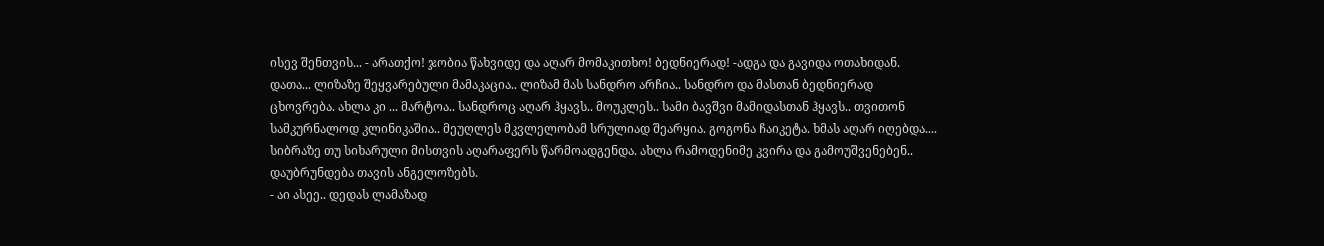ისევ შენთვის... - არათქო! ჯობია წახვიდე და აღარ მომაკითხო! ბედნიერად! -ადგა და გავიდა ოთახიდან. დათა... ლიზაზე შეყვარებული მამაკაცია.. ლიზამ მას სანდრო არჩია.. სანდრო და მასთან ბედნიერად ცხოვრება. ახლა კი ... მარტოა.. სანდროც აღარ ჰყავს.. მოუკლეს.. სამი ბავშვი მამიდასთან ჰყავს.. თვითონ სამკურნალოდ კლინიკაშია.. მეუღლეს მკვლელობამ სრულიად შეარყია. გოგონა ჩაიკეტა. ხმას აღარ იღებდა.... სიბრაზე თუ სიხარული მისთვის აღარაფერს წარმოადგენდა. ახლა რამოდენიმე კვირა და გამოუშვენებენ.. დაუბრუნდება თავის ანგელოზებს.
- აი ასეე.. დედას ლამაზად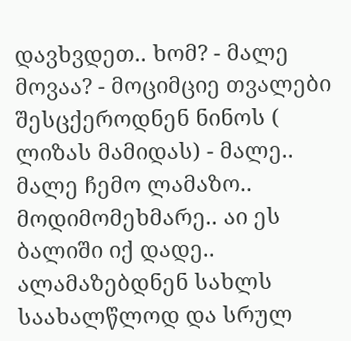დავხვდეთ.. ხომ? - მალე მოვაა? - მოციმციე თვალები შესცქეროდნენ ნინოს ( ლიზას მამიდას) - მალე.. მალე ჩემო ლამაზო.. მოდიმომეხმარე.. აი ეს ბალიში იქ დადე.. ალამაზებდნენ სახლს საახალწლოდ და სრულ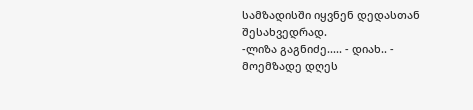სამზადისში იყვნენ დედასთან შესახვედრად.
-ლიზა გაგნიძე..... - დიახ.. - მოემზადე დღეს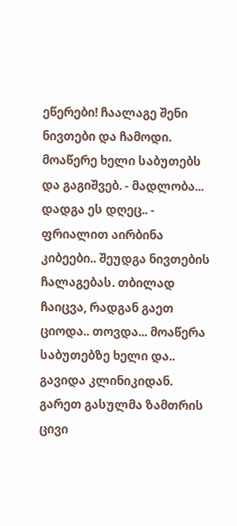ეწერები! ჩაალაგე შენი ნივთები და ჩამოდი. მოაწერე ხელი საბუთებს და გაგიშვებ. - მადლობა... დადგა ეს დღეც.. - ფრიალით აირბინა კიბეები.. შეუდგა ნივთების ჩალაგებას. თბილად ჩაიცვა, რადგან გაეთ ციოდა.. თოვდა... მოაწერა საბუთებზე ხელი და.. გავიდა კლინიკიდან. გარეთ გასულმა ზამთრის ცივი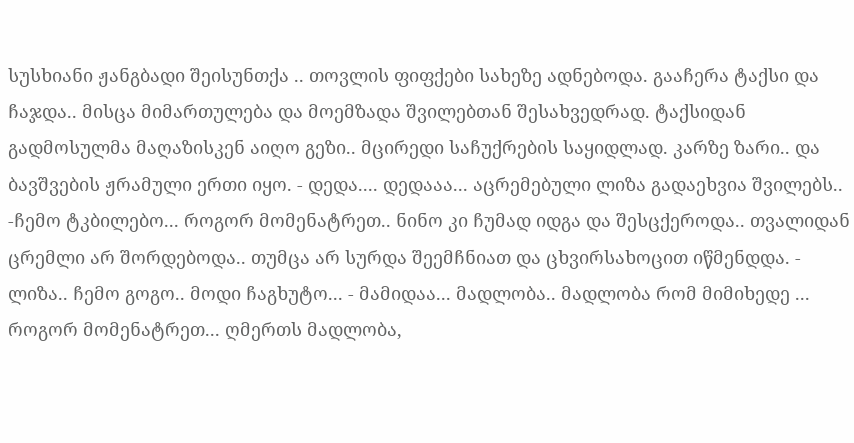სუსხიანი ჟანგბადი შეისუნთქა .. თოვლის ფიფქები სახეზე ადნებოდა. გააჩერა ტაქსი და ჩაჯდა.. მისცა მიმართულება და მოემზადა შვილებთან შესახვედრად. ტაქსიდან გადმოსულმა მაღაზისკენ აიღო გეზი.. მცირედი საჩუქრების საყიდლად. კარზე ზარი.. და ბავშვების ჟრამული ერთი იყო. - დედა.... დედააა... აცრემებული ლიზა გადაეხვია შვილებს.. -ჩემო ტკბილებო... როგორ მომენატრეთ.. ნინო კი ჩუმად იდგა და შესცქეროდა.. თვალიდან ცრემლი არ შორდებოდა.. თუმცა არ სურდა შეემჩნიათ და ცხვირსახოცით იწმენდდა. - ლიზა.. ჩემო გოგო.. მოდი ჩაგხუტო... - მამიდაა... მადლობა.. მადლობა რომ მიმიხედე ... როგორ მომენატრეთ... ღმერთს მადლობა,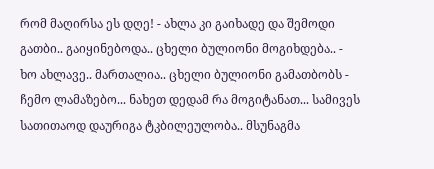რომ მაღირსა ეს დღე! - ახლა კი გაიხადე და შემოდი გათბი.. გაიყინებოდა.. ცხელი ბულიონი მოგიხდება.. - ხო ახლავე.. მართალია.. ცხელი ბულიონი გამათბობს - ჩემო ლამაზებო... ნახეთ დედამ რა მოგიტანათ... სამივეს სათითაოდ დაურიგა ტკბილეულობა.. მსუნაგმა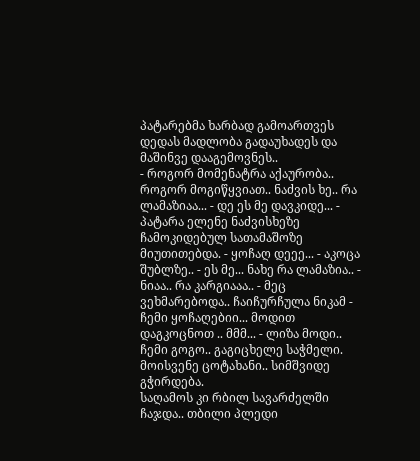პატარებმა ხარბად გამოართვეს დედას მადლობა გადაუხადეს და მაშინვე დააგემოვნეს..
- როგორ მომენატრა აქაურობა.. როგორ მოგიწყვიათ.. ნაძვის ხე.. რა ლამაზიაა... - დე ეს მე დავკიდე... - პატარა ელენე ნაძვისხეზე ჩამოკიდებულ სათამაშოზე მიუთითებდა. - ყოჩაღ დეეე... - აკოცა შუბლზე.. - ეს მე... ნახე რა ლამაზია.. - ნიაა.. რა კარგიააა.. - მეც ვეხმარებოდა.. ჩაიჩურჩულა ნიკამ - ჩემი ყოჩაღებიი... მოდით დაგკოცნოთ .. მმმ... - ლიზა მოდი.. ჩემი გოგო.. გაგიცხელე საჭმელი. მოისვენე ცოტახანი.. სიმშვიდე გჭირდება.
საღამოს კი რბილ სავარძელში ჩაჯდა.. თბილი პლედი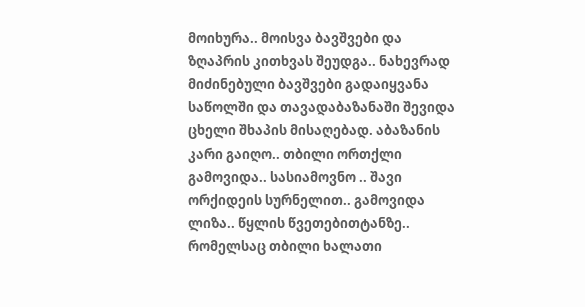მოიხურა.. მოისვა ბავშვები და ზღაპრის კითხვას შეუდგა.. ნახევრად მიძინებული ბავშვები გადაიყვანა საწოლში და თავადაბაზანაში შევიდა ცხელი შხაპის მისაღებად. აბაზანის კარი გაიღო.. თბილი ორთქლი გამოვიდა.. სასიამოვნო .. შავი ორქიდეის სურნელით.. გამოვიდა ლიზა.. წყლის წვეთებითტანზე.. რომელსაც თბილი ხალათი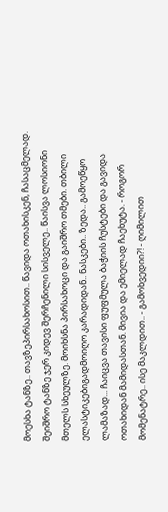მოესხა ტანზე.. თავზეპირსახოსით.. წავიდა ოთახისკენ, ჩასაცმელად. შეიშრო ტანზე ჯერ კიდევ შერჩენილი სისველე.. წაისვა ლოსიონი მთელს სხეულზე. მოიხსნა პირსახოცი და გაიშრო თმები. თბილი ელასტიკებიგადმოიღო კარადიდან.. ნასკები.. ზედა.. გამოეწყო ლამაზად... ჩაიცვა თავისი ფუფმულა ბაჭიის ჩუსტები და გავიდა ოთახიდან მამიდასთან. მივია და ემიელად ჩაეხუტა. - როგორ მომენატრე.. ისე მაკლდით.. - გამოხვედიი?! - ღიმილით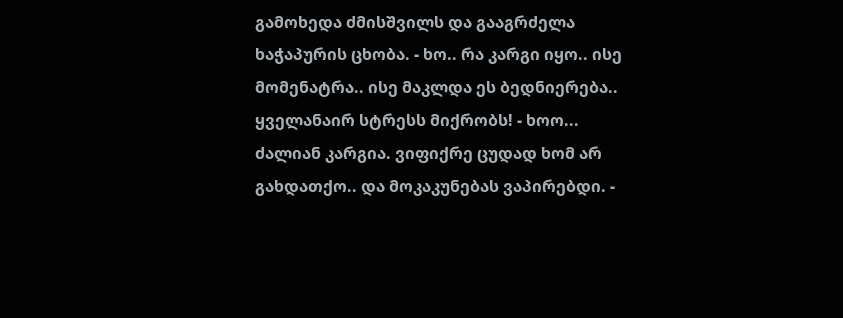გამოხედა ძმისშვილს და გააგრძელა ხაჭაპურის ცხობა. - ხო.. რა კარგი იყო.. ისე მომენატრა.. ისე მაკლდა ეს ბედნიერება.. ყველანაირ სტრესს მიქრობს! - ხოო... ძალიან კარგია. ვიფიქრე ცუდად ხომ არ გახდათქო.. და მოკაკუნებას ვაპირებდი. -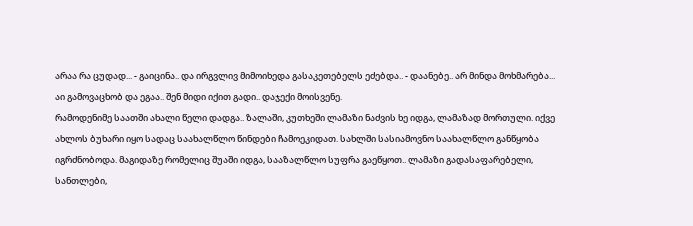არაა რა ცუდად... - გაიცინა.. და ირგვლივ მიმოიხედა გასაკეთებელს ეძებდა.. - დაანებე.. არ მინდა მოხმარება... აი გამოვაცხობ და ეგაა.. შენ მიდი იქით გადი.. დაჯექი მოისვენე.
რამოდენიმე საათში ახალი წელი დადგა.. ზალაში, კუთხეში ლამაზი ნაძვის ხე იდგა, ლამაზად მორთული. იქვე ახლოს ბუხარი იყო სადაც საახალწლო წინდები ჩამოეკიდათ. სახლში სასიამოვნო საახალწლო განწყობა იგრძნობოდა. მაგიდაზე რომელიც შუაში იდგა, სააზალწლო სუფრა გაეწყოთ.. ლამაზი გადასაფარებელი, სანთლები,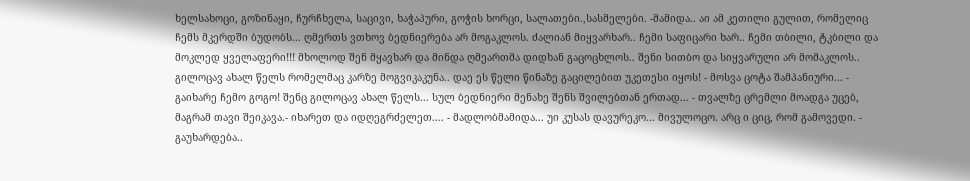ხელსახოცი, გოზინაყი, ჩურჩხელა, საცივი, ხაჭაპური, გოჭის ხორცი, სალათები.,სასმელები. -მამიდა.. აი ამ კეთილი გულით, რომელიც ჩემს მკერდში ბუდობს... ღმერთს ვთხოვ ბედნიერება არ მოგაკლოს. ძალიან მიყვარხარ.. ჩემი საფიცარი ხარ.. ჩემი თბილი, ტკბილი და მოკლედ ყველაფერი!!! მხოლოდ შენ მყავხარ და მინდა ღმეართმა დიდხან გაცოცხლოს.. შენი სითბო და სიყვარული არ მომაკლოს.. გილოცავ ახალ წელს რომელმაც კარზე მოგვიკაკუნა.. დაე ეს წელი წინაზე გაცილებით უკეთესი იყოს! - მოსვა ცოტა შამპანიური... - გაიხარე ჩემო გოგო! შენც გილოცავ ახალ წელს... სულ ბედნიერი მენახე შენს შვილებთან ერთად... - თვალზე ცრემლი მოადგა უცებ, მაგრამ თავი შეიკავა.- იხარეთ და იდღეგრძელეთ.... - მადლობმამიდა... უი კუსას დავურეკო... მივულოცო. არც ი ციც, რომ გამოვედი. - გაუხარდება..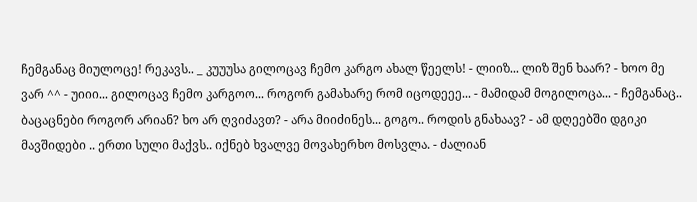ჩემგანაც მიულოცე! რეკავს.. _ კუუუსა გილოცავ ჩემო კარგო ახალ წეელს! - ლიიზ... ლიზ შენ ხაარ? - ხოო მე ვარ ^^ - უიიი... გილოცავ ჩემო კარგოო... როგორ გამახარე რომ იცოდეეე... - მამიდამ მოგილოცა... - ჩემგანაც.. ბაცაცნები როგორ არიან? ხო არ ღვიძავთ? - არა მიიძინეს... გოგო.. როდის გნახაავ? - ამ დღეებში დგიკი მავშიდები .. ერთი სული მაქვს.. იქნებ ხვალვე მოვახერხო მოსვლა. - ძალიან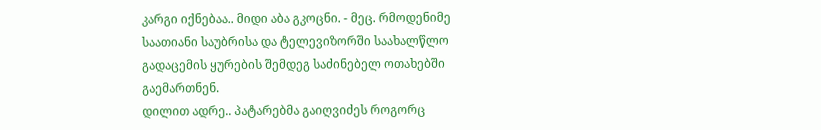კარგი იქნებაა.. მიდი აბა გკოცნი. - მეც. რმოდენიმე საათიანი საუბრისა და ტელევიზორში საახალწლო გადაცემის ყურების შემდეგ საძინებელ ოთახებში გაემართნენ.
დილით ადრე.. პატარებმა გაიღვიძეს როგორც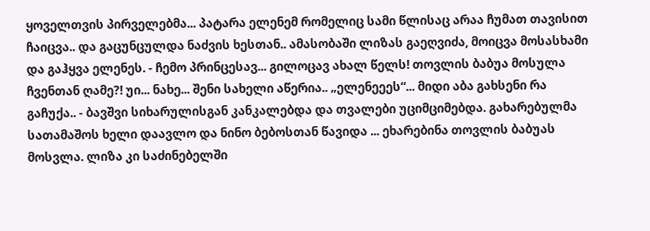ყოველთვის პირველებმა... პატარა ელენემ რომელიც სამი წლისაც არაა ჩუმათ თავისით ჩაიცვა.. და გაცუნცულდა ნაძვის ხესთან.. ამასობაში ლიზას გაეღვიძა, მოიცვა მოსასხამი და გაჰყვა ელენეს. - ჩემო პრინცესავ... გილოცავ ახალ წელს! თოვლის ბაბუა მოსულა ჩვენთან ღამე?! უი... ნახე... შენი სახელი აწერია.. „ელენეეეს“... მიდი აბა გახსენი რა გაჩუქა.. - ბავშვი სიხარულისგან კანკალებდა და თვალები უციმციმებდა. გახარებულმა სათამაშოს ხელი დაავლო და ნინო ბებოსთან წავიდა ... ეხარებინა თოვლის ბაბუას მოსვლა. ლიზა კი საძინებელში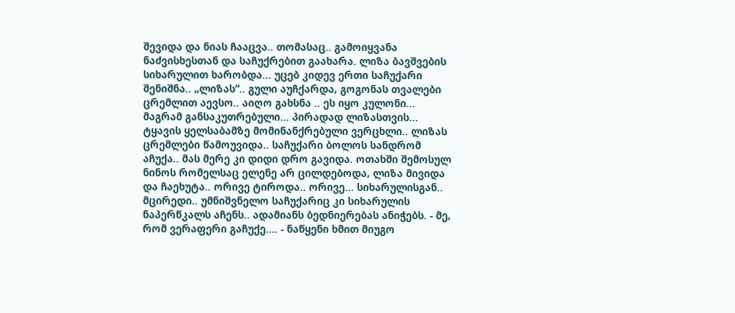შევიდა და ნიას ჩააცვა.. თომასაც.. გამოიყვანა ნაძვისხესთან და საჩუქრებით გაახარა. ლიზა ბავშვების სიხარულით ხარობდა... უცებ კიდევ ერთი საჩუქარი შენიშნა.. „ლიზას“.. გული აუჩქარდა, გოგონას თვალები ცრემლით აევსო.. აიღო გახსნა .. ეს იყო კულონი... მაგრამ განსაკუთრებული... პირადად ლიზასთვის... ტყავის ყელსაბამზე მომინანქრებული ვერცხლი.. ლიზას ცრემლები წამოუვიდა.. საჩუქარი ბოლოს სანდრომ აჩუქა.. მას მერე კი დიდი დრო გავიდა. ოთახში შემოსულ ნინოს რომელსაც ელენე არ ცილდებოდა, ლიზა მივიდა და ჩაეხუტა.. ორივე ტიროდა.. ორივე... სიხარულისგან.. მცირედი.. უმნიშვნელო საჩუქარიც კი სიხარულის ნაპერწკალს აჩენს.. ადამიანს ბედნიერებას ანიჭებს. - მე, რომ ვერაფერი გაჩუქე.... - ნაწყენი ხმით მიუგო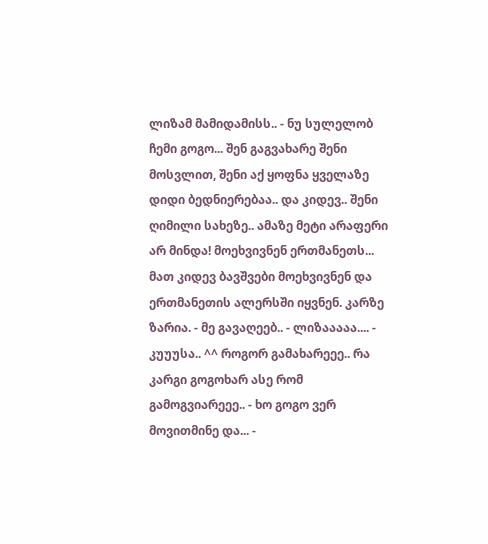ლიზამ მამიდამისს.. - ნუ სულელობ ჩემი გოგო... შენ გაგვახარე შენი მოსვლით, შენი აქ ყოფნა ყველაზე დიდი ბედნიერებაა.. და კიდევ.. შენი ღიმილი სახეზე.. ამაზე მეტი არაფერი არ მინდა! მოეხვივნენ ერთმანეთს... მათ კიდევ ბავშვები მოეხვივნენ და ერთმანეთის ალერსში იყვნენ. კარზე ზარია. - მე გავაღეებ.. - ლიზააააა.... - კუუუსა.. ^^ როგორ გამახარეეე.. რა კარგი გოგოხარ ასე რომ გამოგვიარეეე.. - ხო გოგო ვერ მოვითმინე და... -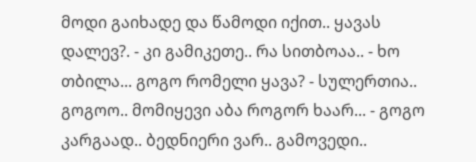მოდი გაიხადე და წამოდი იქით.. ყავას დალევ?. - კი გამიკეთე.. რა სითბოაა.. - ხო თბილა... გოგო რომელი ყავა? - სულერთია.. გოგოო.. მომიყევი აბა როგორ ხაარ... - გოგო კარგაად.. ბედნიერი ვარ.. გამოვედი..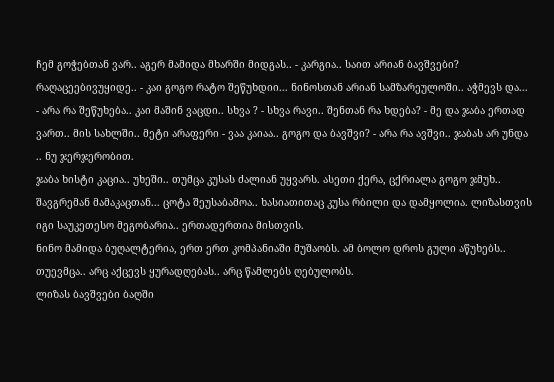ჩემ გოჭებთან ვარ.. აგერ მამიდა მხარში მიდგას.. - კარგია.. საით არიან ბავშვები? რაღაცეებივუყიდე.. - კაი გოგო რატო შეწუხდიი... ნინოსთან არიან სამზარეულოში.. აჭმევს და... - არა რა შეწუხება.. კაი მაშინ ვაცდი.. სხვა ? - სხვა რავი.. შენთან რა ხდება? - მე და ჯაბა ერთად ვართ.. მის სახლში.. მეტი არაფერი - ვაა კაიაა.. გოგო და ბავშვი? - არა რა ავშვი.. ჯაბას არ უნდა .. ნუ ჯერჯერობით.
ჯაბა ხისტი კაცია.. უხეში.. თუმცა კუსას ძალიან უყვარს. ასეთი ქერა, ცქრიალა გოგო ჯმუხ.. შავგრემან მამაკაცთან... ცოტა შეუსაბამოა.. ხასიათითაც კუსა რბილი და დამყოლია. ლიზასთვის იგი საუკეთესო მეგობარია.. ერთადერთია მისთვის.
ნინო მამიდა ბუღალტერია, ერთ ერთ კომპანიაში მუშაობს. ამ ბოლო დროს გული აწუხებს.. თუევმცა.. არც აქცევს ყურადღებას.. არც წამლებს ღებულობს.
ლიზას ბავშვები ბაღში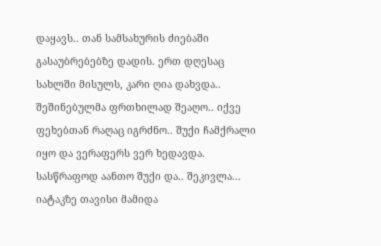დაყავს.. თან სამსახურის ძიებაში გასაუბრებებზე დადის. ერთ დღესაც სახლში მისულს, კარი ღია დახვდა.. შეშინებულმა ფრთხილად შეაღო.. იქვე ფეხებთან რაღაც იგრძნო.. შუქი ჩამქრალი იყო და ვერაფერს ვერ ხედავდა. სასწრაფოდ აანთო შუქი და.. შეკივლა... იატაკზე თავისი მამიდა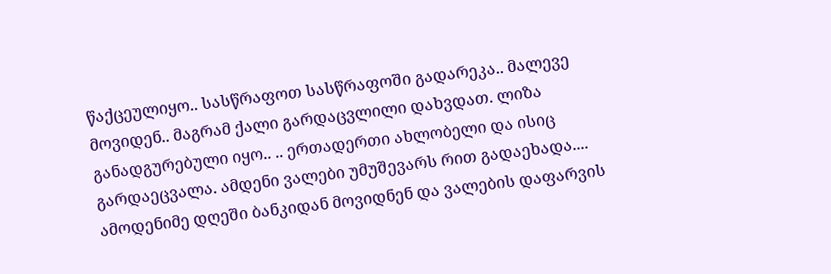წაქცეულიყო.. სასწრაფოთ სასწრაფოში გადარეკა.. მალევე მოვიდენ.. მაგრამ ქალი გარდაცვლილი დახვდათ. ლიზა განადგურებული იყო.. .. ერთადერთი ახლობელი და ისიც გარდაეცვალა. ამდენი ვალები უმუშევარს რით გადაეხადა.... ამოდენიმე დღეში ბანკიდან მოვიდნენ და ვალების დაფარვის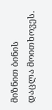მიზნით ბინის დაცლა მოითხოვეს.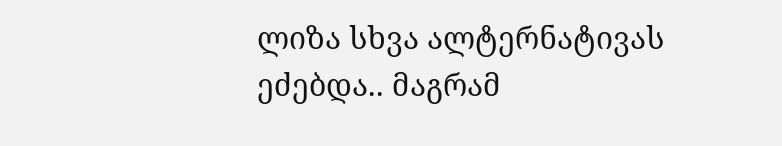ლიზა სხვა ალტერნატივას ეძებდა.. მაგრამ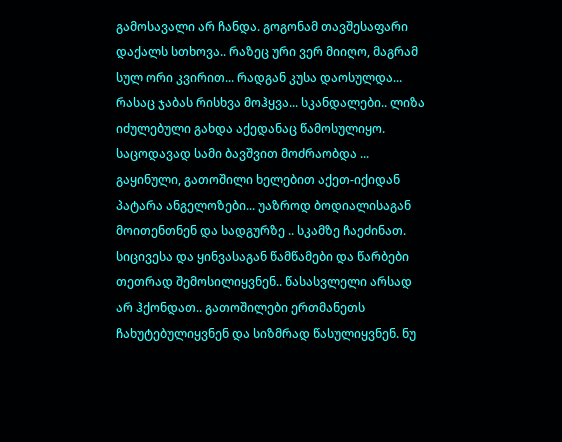გამოსავალი არ ჩანდა. გოგონამ თავშესაფარი დაქალს სთხოვა.. რაზეც ური ვერ მიიღო, მაგრამ სულ ორი კვირით... რადგან კუსა დაოსულდა... რასაც ჯაბას რისხვა მოჰყვა... სკანდალები.. ლიზა იძულებული გახდა აქედანაც წამოსულიყო. საცოდავად სამი ბავშვით მოძრაობდა ... გაყინული, გათოშილი ხელებით აქეთ-იქიდან პატარა ანგელოზები... უაზროდ ბოდიალისაგან მოითენთნენ და სადგურზე .. სკამზე ჩაეძინათ. სიცივესა და ყინვასაგან წამწამები და წარბები თეთრად შემოსილიყვნენ.. წასასვლელი არსად არ ჰქონდათ.. გათოშილები ერთმანეთს ჩახუტებულიყვნენ და სიზმრად წასულიყვნენ. ნუ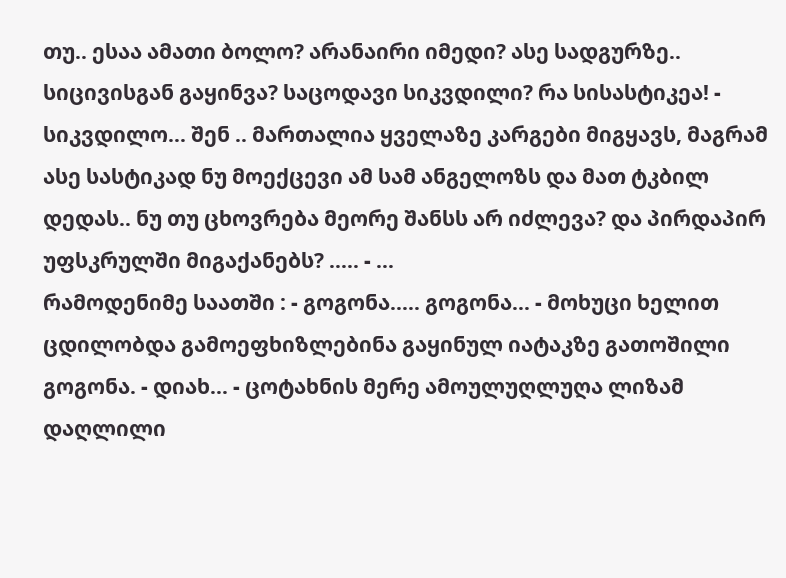თუ.. ესაა ამათი ბოლო? არანაირი იმედი? ასე სადგურზე.. სიცივისგან გაყინვა? საცოდავი სიკვდილი? რა სისასტიკეა! - სიკვდილო... შენ .. მართალია ყველაზე კარგები მიგყავს, მაგრამ ასე სასტიკად ნუ მოექცევი ამ სამ ანგელოზს და მათ ტკბილ დედას.. ნუ თუ ცხოვრება მეორე შანსს არ იძლევა? და პირდაპირ უფსკრულში მიგაქანებს? ..... - ...
რამოდენიმე საათში : - გოგონა..... გოგონა... - მოხუცი ხელით ცდილობდა გამოეფხიზლებინა გაყინულ იატაკზე გათოშილი გოგონა. - დიახ... - ცოტახნის მერე ამოულუღლუღა ლიზამ დაღლილი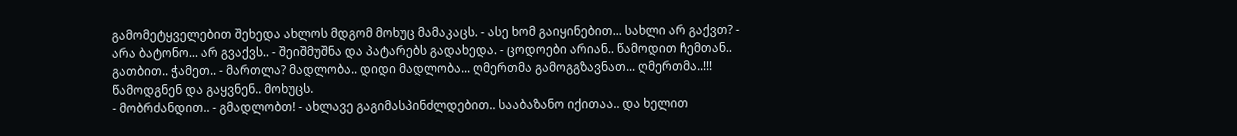გამომეტყველებით შეხედა ახლოს მდგომ მოხუც მამაკაცს. - ასე ხომ გაიყინებით... სახლი არ გაქვთ? - არა ბატონო... არ გვაქვს.. - შეიშმუშნა და პატარებს გადახედა. - ცოდოები არიან.. წამოდით ჩემთან.. გათბით.. ჭამეთ.. - მართლა? მადლობა.. დიდი მადლობა... ღმერთმა გამოგგზავნათ... ღმერთმა..!!! წამოდგნენ და გაყვნენ.. მოხუცს.
- მობრძანდით.. - გმადლობთ! - ახლავე გაგიმასპინძლდებით.. სააბაზანო იქითაა.. და ხელით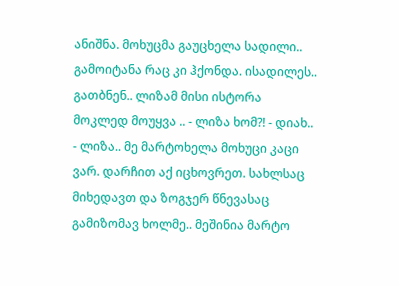ანიშნა. მოხუცმა გაუცხელა სადილი.. გამოიტანა რაც კი ჰქონდა. ისადილეს.. გათბნენ.. ლიზამ მისი ისტორა მოკლედ მოუყვა .. - ლიზა ხომ?! - დიახ.. - ლიზა.. მე მარტოხელა მოხუცი კაცი ვარ. დარჩით აქ იცხოვრეთ. სახლსაც მიხედავთ და ზოგჯერ წნევასაც გამიზომავ ხოლმე.. მეშინია მარტო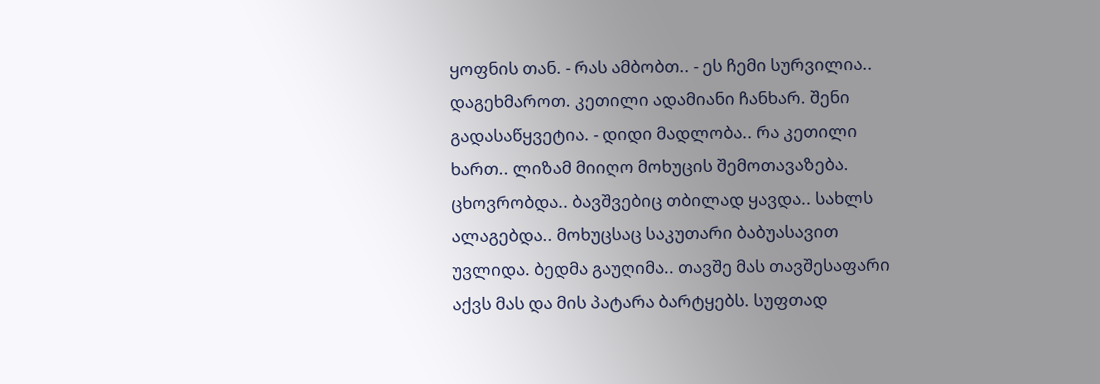ყოფნის თან. - რას ამბობთ.. - ეს ჩემი სურვილია.. დაგეხმაროთ. კეთილი ადამიანი ჩანხარ. შენი გადასაწყვეტია. - დიდი მადლობა.. რა კეთილი ხართ.. ლიზამ მიიღო მოხუცის შემოთავაზება. ცხოვრობდა.. ბავშვებიც თბილად ყავდა.. სახლს ალაგებდა.. მოხუცსაც საკუთარი ბაბუასავით უვლიდა. ბედმა გაუღიმა.. თავშე მას თავშესაფარი აქვს მას და მის პატარა ბარტყებს. სუფთად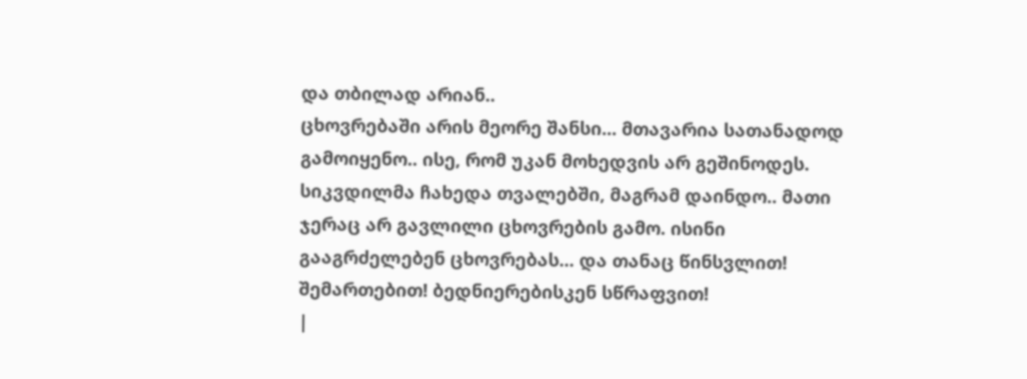და თბილად არიან..
ცხოვრებაში არის მეორე შანსი... მთავარია სათანადოდ გამოიყენო.. ისე, რომ უკან მოხედვის არ გეშინოდეს. სიკვდილმა ჩახედა თვალებში, მაგრამ დაინდო.. მათი ჯერაც არ გავლილი ცხოვრების გამო. ისინი გააგრძელებენ ცხოვრებას... და თანაც წინსვლით! შემართებით! ბედნიერებისკენ სწრაფვით!
|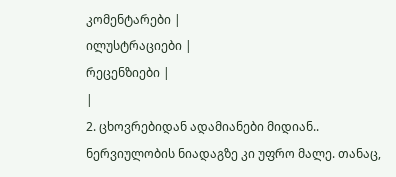კომენტარები |
ილუსტრაციები |
რეცენზიები |
|
2. ცხოვრებიდან ადამიანები მიდიან.. ნერვიულობის ნიადაგზე კი უფრო მალე. თანაც,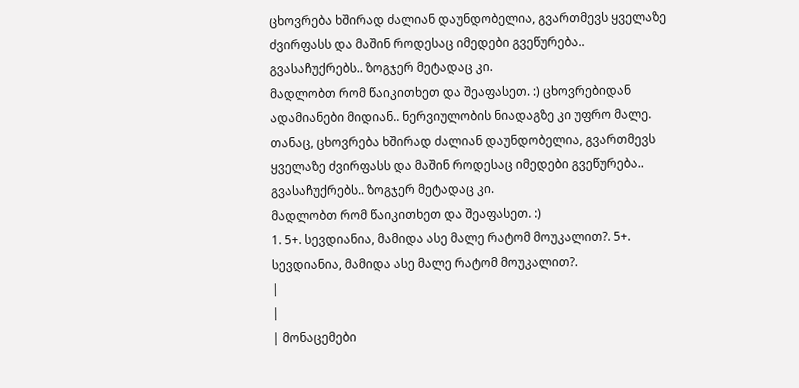ცხოვრება ხშირად ძალიან დაუნდობელია, გვართმევს ყველაზე ძვირფასს და მაშინ როდესაც იმედები გვეწურება.. გვასაჩუქრებს.. ზოგჯერ მეტადაც კი.
მადლობთ რომ წაიკითხეთ და შეაფასეთ. :) ცხოვრებიდან ადამიანები მიდიან.. ნერვიულობის ნიადაგზე კი უფრო მალე. თანაც, ცხოვრება ხშირად ძალიან დაუნდობელია, გვართმევს ყველაზე ძვირფასს და მაშინ როდესაც იმედები გვეწურება.. გვასაჩუქრებს.. ზოგჯერ მეტადაც კი.
მადლობთ რომ წაიკითხეთ და შეაფასეთ. :)
1. 5+. სევდიანია, მამიდა ასე მალე რატომ მოუკალით?. 5+. სევდიანია, მამიდა ასე მალე რატომ მოუკალით?.
|
|
| მონაცემები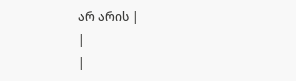არ არის |
|
|